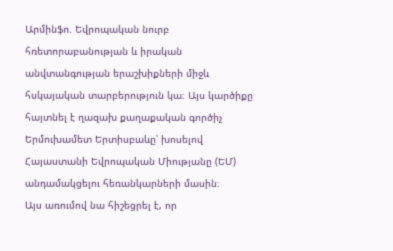Արմինֆո. Եվրոպական նուրբ հռետորաբանության և իրական անվտանգության երաշխիքների միջև հսկայական տարբերություն կա։ Այս կարծիքը հայտնել է ղազախ քաղաքական գործիչ Երմուխամետ Երտիսբաևը՝ խոսելով Հայաստանի Եվրոպական Միությանը (ԵՄ) անդամակցելու հեռանկարների մասին։
Այս առումով նա հիշեցրել է, որ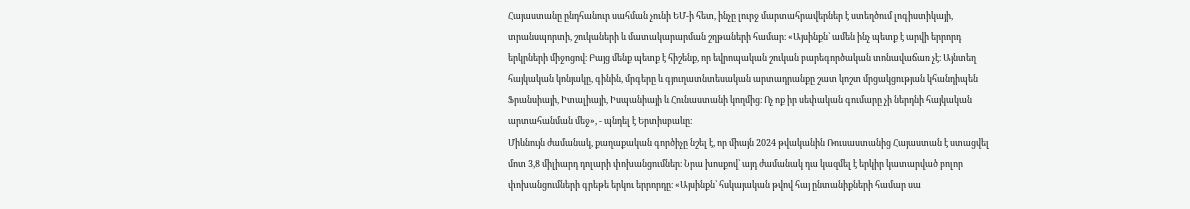Հայաստանը ընդհանուր սահման չունի ԵՄ-ի հետ, ինչը լուրջ մարտահրավերներ է ստեղծում լոգիստիկայի, տրանսպորտի, շուկաների և մատակարարման շղթաների համար։ «Այսինքն՝ ամեն ինչ պետք է արվի երրորդ երկրների միջոցով։ Բայց մենք պետք է հիշենք, որ եվրոպական շուկան բարեգործական տոնավաճառ չէ։ Այնտեղ հայկական կոնյակը, գինին, մրգերը և գյուղատնտեսական արտադրանքը շատ կոշտ մրցակցության կհանդիպեն Ֆրանսիայի, Իտալիայի, Իսպանիայի և Հունաստանի կողմից։ Ոչ ոք իր սեփական գումարը չի ներդնի հայկական արտահանման մեջ», - պնդել է Երտիսբաևը։
Միևնույն ժամանակ, քաղաքական գործիչը նշել է, որ միայն 2024 թվականին Ռուսաստանից Հայաստան է ստացվել մոտ 3,8 միլիարդ դոլարի փոխանցումներ։ Նրա խոսքով՝ այդ ժամանակ դա կազմել է երկիր կատարված բոլոր փոխանցումների գրեթե երկու երրորդը։ «Այսինքն՝ հսկայական թվով հայ ընտանիքների համար սա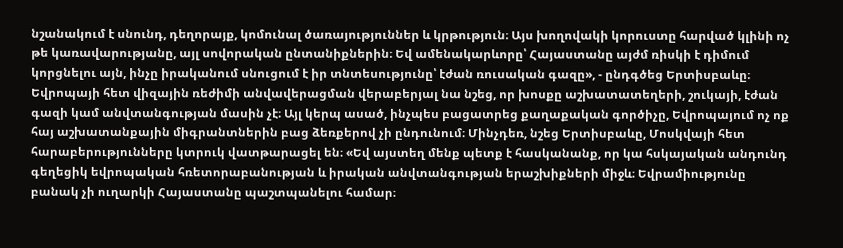նշանակում է սնունդ, դեղորայք, կոմունալ ծառայություններ և կրթություն։ Այս խողովակի կորուստը հարված կլինի ոչ թե կառավարությանը, այլ սովորական ընտանիքներին։ Եվ ամենակարևորը՝ Հայաստանը այժմ ռիսկի է դիմում կորցնելու այն, ինչը իրականում սնուցում է իր տնտեսությունը՝ էժան ռուսական գազը», - ընդգծեց Երտիսբաևը։
Եվրոպայի հետ վիզային ռեժիմի անվավերացման վերաբերյալ նա նշեց, որ խոսքը աշխատատեղերի, շուկայի, էժան գազի կամ անվտանգության մասին չէ։ Այլ կերպ ասած, ինչպես բացատրեց քաղաքական գործիչը, Եվրոպայում ոչ ոք հայ աշխատանքային միգրանտներին բաց ձեռքերով չի ընդունում։ Մինչդեռ, նշեց Երտիսբաևը, Մոսկվայի հետ հարաբերությունները կտրուկ վատթարացել են։ «Եվ այստեղ մենք պետք է հասկանանք, որ կա հսկայական անդունդ գեղեցիկ եվրոպական հռետորաբանության և իրական անվտանգության երաշխիքների միջև։ Եվրամիությունը բանակ չի ուղարկի Հայաստանը պաշտպանելու համար։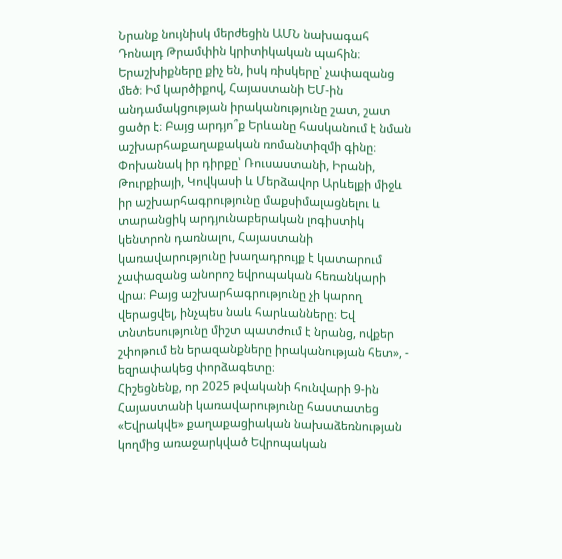Նրանք նույնիսկ մերժեցին ԱՄՆ նախագահ Դոնալդ Թրամփին կրիտիկական պահին։ Երաշխիքները քիչ են, իսկ ռիսկերը՝ չափազանց մեծ։ Իմ կարծիքով, Հայաստանի ԵՄ-ին անդամակցության իրականությունը շատ, շատ ցածր է։ Բայց արդյո՞ք Երևանը հասկանում է նման աշխարհաքաղաքական ռոմանտիզմի գինը։ Փոխանակ իր դիրքը՝ Ռուսաստանի, Իրանի, Թուրքիայի, Կովկասի և Մերձավոր Արևելքի միջև իր աշխարհագրությունը մաքսիմալացնելու և տարանցիկ արդյունաբերական լոգիստիկ կենտրոն դառնալու, Հայաստանի կառավարությունը խաղադրույք է կատարում չափազանց անորոշ եվրոպական հեռանկարի վրա։ Բայց աշխարհագրությունը չի կարող վերացվել, ինչպես նաև հարևանները։ Եվ տնտեսությունը միշտ պատժում է նրանց, ովքեր շփոթում են երազանքները իրականության հետ», - եզրափակեց փորձագետը։
Հիշեցնենք, որ 2025 թվականի հունվարի 9-ին Հայաստանի կառավարությունը հաստատեց «Եվրակվե» քաղաքացիական նախաձեռնության կողմից առաջարկված Եվրոպական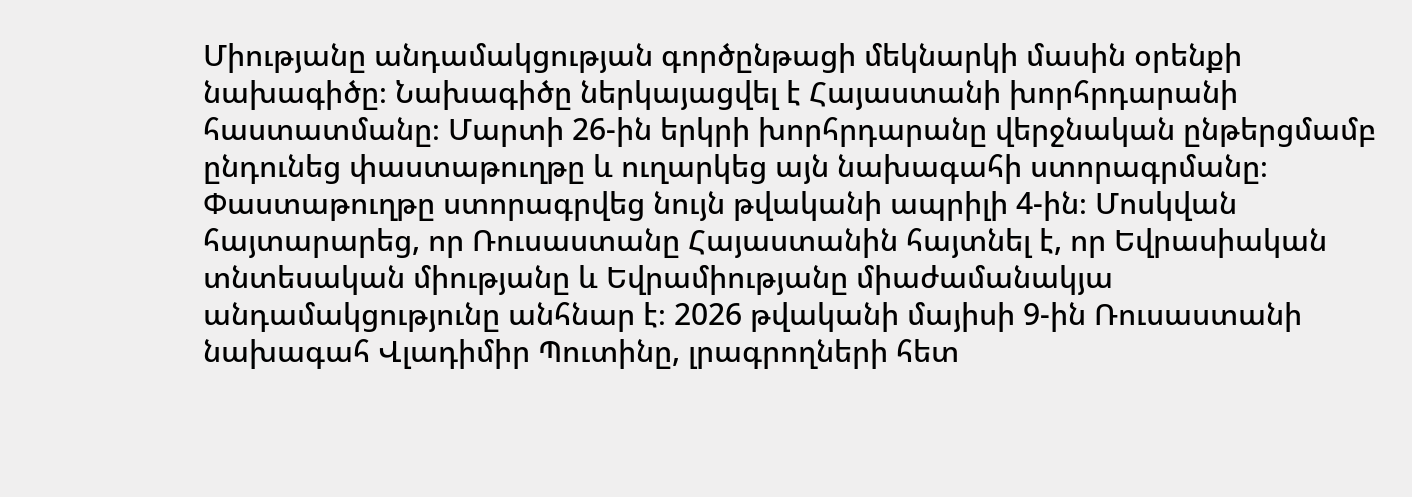Միությանը անդամակցության գործընթացի մեկնարկի մասին օրենքի նախագիծը։ Նախագիծը ներկայացվել է Հայաստանի խորհրդարանի հաստատմանը։ Մարտի 26-ին երկրի խորհրդարանը վերջնական ընթերցմամբ ընդունեց փաստաթուղթը և ուղարկեց այն նախագահի ստորագրմանը։ Փաստաթուղթը ստորագրվեց նույն թվականի ապրիլի 4-ին։ Մոսկվան հայտարարեց, որ Ռուսաստանը Հայաստանին հայտնել է, որ Եվրասիական տնտեսական միությանը և Եվրամիությանը միաժամանակյա անդամակցությունը անհնար է։ 2026 թվականի մայիսի 9-ին Ռուսաստանի նախագահ Վլադիմիր Պուտինը, լրագրողների հետ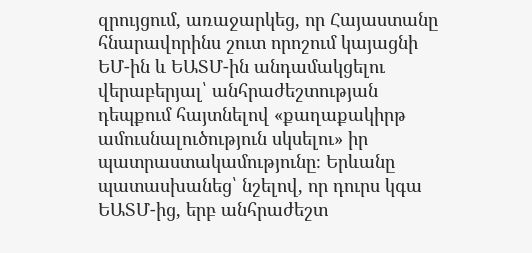զրույցում, առաջարկեց, որ Հայաստանը հնարավորինս շուտ որոշում կայացնի ԵՄ-ին և ԵԱՏՄ-ին անդամակցելու վերաբերյալ՝ անհրաժեշտության դեպքում հայտնելով «քաղաքակիրթ ամուսնալուծություն սկսելու» իր պատրաստակամությունը։ Երևանը պատասխանեց՝ նշելով, որ դուրս կգա ԵԱՏՄ-ից, երբ անհրաժեշտ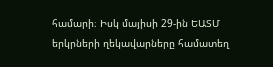համարի։ Իսկ մայիսի 29-ին ԵԱՏՄ երկրների ղեկավարները համատեղ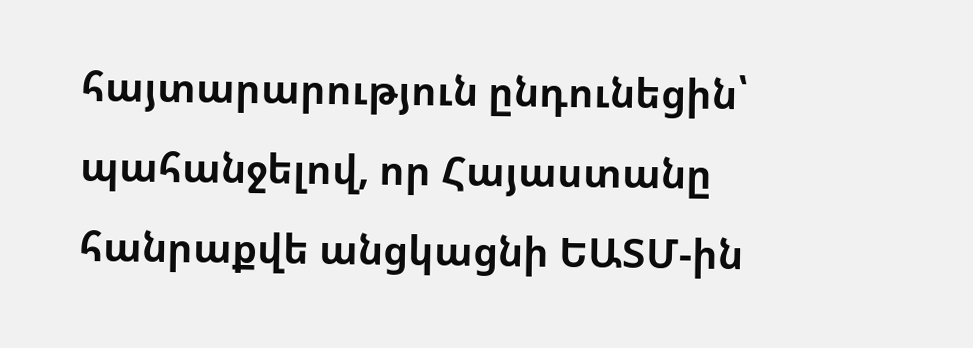հայտարարություն ընդունեցին՝ պահանջելով, որ Հայաստանը հանրաքվե անցկացնի ԵԱՏՄ-ին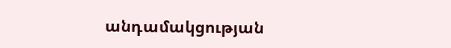անդամակցության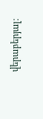վերաբերյալ։